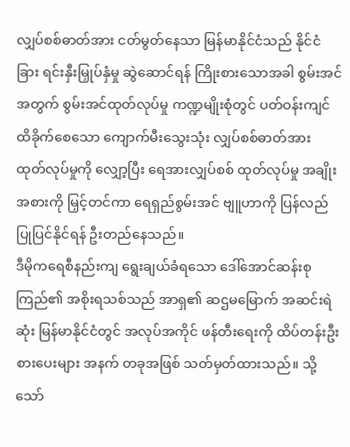လျှပ်စစ်ဓာတ်အား ငတ်မွတ်နေသာ မြန်မာနိုင်ငံသည် နိုင်ငံခြား ရင်းနှီးမြှုပ်နှံမှု ဆွဲဆောင်ရန် ကြိုးစားသောအခါ စွမ်းအင် အတွက် စွမ်းအင်ထုတ်လုပ်မှု ကဏ္ဍမျိုးစုံတွင် ပတ်ဝန်းကျင် ထိခိုက်စေသော ကျောက်မီးသွေးသုံး လျှပ်စစ်ဓာတ်အား ထုတ်လုပ်မှုကို လျှော့ပြီး ရေအားလျှပ်စစ် ထုတ်လုပ်မှု အချိုးအစားကို မြှင့်တင်ကာ ရေရှည်စွမ်းအင် ဗျူဟာကို ပြန်လည် ပြုပြင်နိုင်ရန် ဦးတည်နေသည်။
ဒီမိုကရေစီနည်းကျ ရွေးချယ်ခံရသော ဒေါ်အောင်ဆန်းစုကြည်၏ အစိုးရသစ်သည် အာရှ၏ ဆဌမမြောက် အဆင်းရဲဆုံး မြန်မာနိုင်ငံတွင် အလုပ်အကိုင် ဖန်တီးရေးကို ထိပ်တန်းဦးစားပေးများ အနက် တခုအဖြစ် သတ်မှတ်ထားသည်။ သို့သော်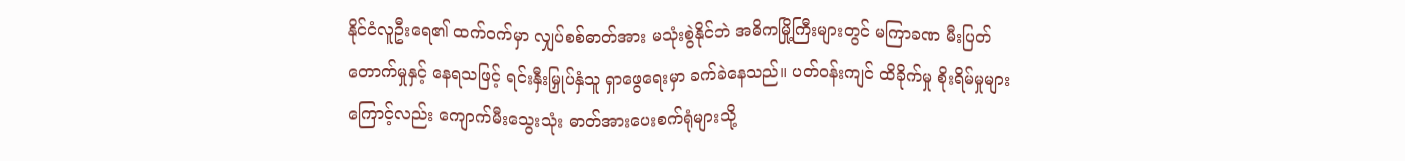နိုင်ငံလူဦးရေ၏ ထက်ဝက်မှာ လျှပ်စစ်ဓာတ်အား မသုံးစွဲနိုင်ဘဲ အဓိကမြို့ကြီးများတွင် မကြာခဏ မီးပြတ်တောက်မှုနှင့် နေရသဖြင့် ရင်းနှီးမြှုပ်နှံသူ ရှာဖွေရေးမှာ ခက်ခဲနေသည်။ ပတ်ဝန်းကျင် ထိခိုက်မှု စိုးရိမ်မှုများကြောင့်လည်း ကျောက်မီးသွေးသုံး ဓာတ်အားပေးစက်ရုံများသို့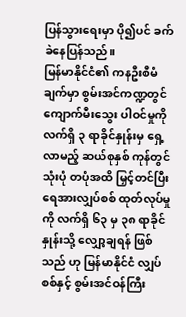ပြန်သွားရေးမှာ ပို၍ပင် ခက်ခဲနေပြန်သည်။
မြန်မာနိုင်ငံ၏ ကနဦးစီမံချက်မှာ စွမ်းအင်ကဏ္ဍတွင် ကျောက်မီးသွေး ပါဝင်မှုကို လက်ရှိ ၃ ရာခိုင်နှုန်းမှ ရှေ့လာမည့် ဆယ်စုနှစ် ကုန်တွင် သုံးပုံ တပုံအထိ မြှင့်တင်ပြီး ရေအားလျှပ်စစ် ထုတ်လုပ်မှုကို လက်ရှိ ၆၃ မှ ၃၈ ရာခိုင်နှုန်းသို့ လျှော့ချရန် ဖြစ်သည် ဟု မြန်မာနိုင်ငံ လျှပ်စစ်နှင့် စွမ်းအင်ဝန်ကြီး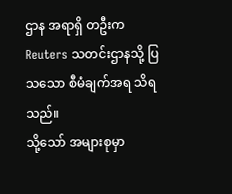ဌာန အရာရှိ တဦးက Reuters သတင်းဌာနသို့ ပြသသော စီမံချက်အရ သိရသည်။
သို့သော် အများစုမှာ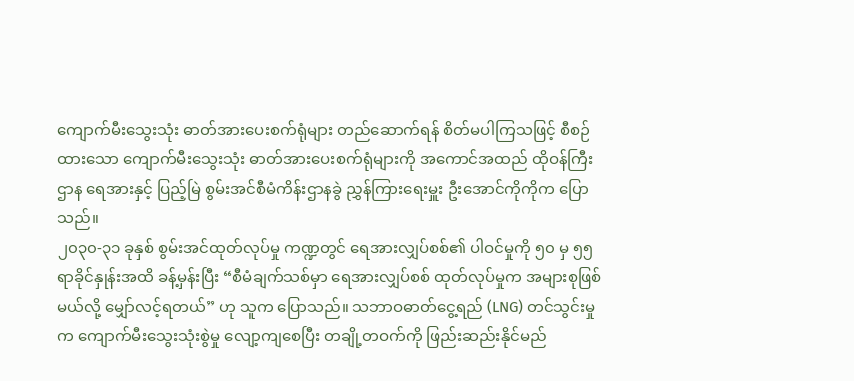ကျောက်မီးသွေးသုံး ဓာတ်အားပေးစက်ရုံများ တည်ဆောက်ရန် စိတ်မပါကြသဖြင့် စီစဉ်ထားသော ကျောက်မီးသွေးသုံး ဓာတ်အားပေးစက်ရုံများကို အကောင်အထည် ထိုဝန်ကြီးဌာန ရေအားနှင့် ပြည့်မြဲ စွမ်းအင်စီမံကိန်းဌာနခွဲ ညွှန်ကြားရေးမှူး ဦးအောင်ကိုကိုက ပြောသည်။
၂၀၃၀-၃၁ ခုနှစ် စွမ်းအင်ထုတ်လုပ်မှု ကဏ္ဍတွင် ရေအားလျှပ်စစ်၏ ပါဝင်မှုကို ၅၀ မှ ၅၅ ရာခိုင်နှုန်းအထိ ခန့်မှန်းပြီး “စီမံချက်သစ်မှာ ရေအားလျှပ်စစ် ထုတ်လုပ်မှုက အများစုဖြစ်မယ်လို့ မျှော်လင့်ရတယ်” ဟု သူက ပြောသည်။ သဘာဝဓာတ်ငွေ့ရည် (LNG) တင်သွင်းမှုက ကျောက်မီးသွေးသုံးစွဲမှု လျော့ကျစေပြီး တချို့တဝက်ကို ဖြည်းဆည်းနိုင်မည်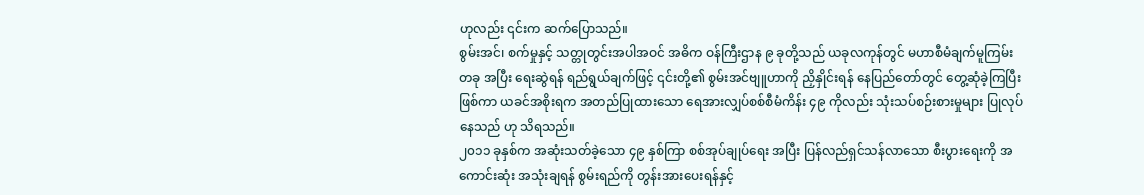ဟုလည်း ၎င်းက ဆက်ပြောသည်။
စွမ်းအင်၊ စက်မှုနှင့် သတ္တုတွင်းအပါအဝင် အဓိက ဝန်ကြီးဌာန ၉ ခုတို့သည် ယခုလကုန်တွင် မဟာစီမံချက်မူကြမ်းတခု အပြီး ရေးဆွဲရန် ရည်ရွယ်ချက်ဖြင့် ၎င်းတို့၏ စွမ်းအင်ဗျူဟာကို ညှိနှိုင်းရန် နေပြည်တော်တွင် တွေ့ဆုံခဲ့ကြပြီးဖြစ်ကာ ယခင်အစိုးရက အတည်ပြုထားသော ရေအားလျှပ်စစ်စီမံကိန်း ၄၉ ကိုလည်း သုံးသပ်စဉ်းစားမှုများ ပြုလုပ်နေသည် ဟု သိရသည်။
၂၀၁၁ ခုနှစ်က အဆုံးသတ်ခဲ့သော ၄၉ နှစ်ကြာ စစ်အုပ်ချုပ်ရေး အပြီး ပြန်လည်ရှင်သန်လာသော စီးပွားရေးကို အကောင်းဆုံး အသုံးချရန် စွမ်းရည်ကို တွန်းအားပေးရန်နှင့်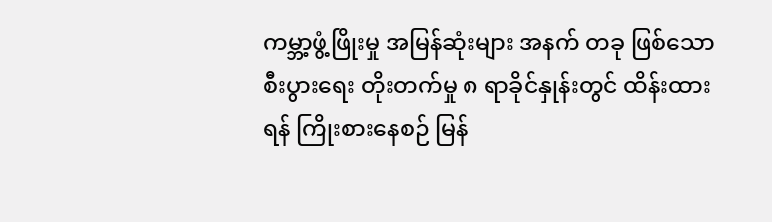ကမ္ဘာ့ဖွံ့ဖြိုးမှု အမြန်ဆုံးများ အနက် တခု ဖြစ်သော စီးပွားရေး တိုးတက်မှု ၈ ရာခိုင်နှုန်းတွင် ထိန်းထားရန် ကြိုးစားနေစဉ် မြန်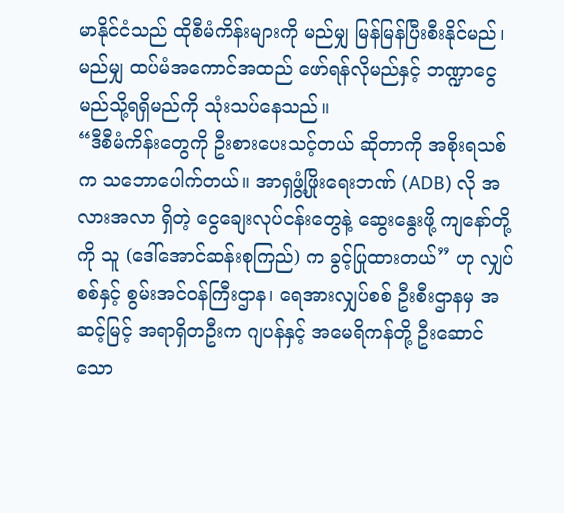မာနိုင်ငံသည် ထိုစီမံကိန်းများကို မည်မျှ မြန်မြန်ပြီးစီးနိုင်မည်၊ မည်မျှ ထပ်မံအကောင်အထည် ဖော်ရန်လိုမည်နှင့် ဘဏ္ဍာငွေ မည်သို့ရရှိမည်ကို သုံးသပ်နေသည်။
“ဒီစီမံကိန်းတွေကို ဦးစားပေးသင့်တယ် ဆိုတာကို အစိုးရသစ်က သဘောပေါက်တယ်။ အာရှဖွံ့ဖြိုးရေးဘဏ် (ADB) လို အလားအလာ ရှိတဲ့ ငွေချေးလုပ်ငန်းတွေနဲ့ ဆွေးနွေးဖို့ ကျနော်တို့ကို သူ (ဒေါ်အောင်ဆန်းစုကြည်) က ခွင့်ပြုထားတယ်” ဟု လျှပ်စစ်နှင့် စွမ်းအင်ဝန်ကြီးဌာန၊ ရေအားလျှပ်စစ် ဦးစီးဌာနမှ အဆင့်မြင့် အရာရှိတဦးက ဂျပန်နှင့် အမေရိကန်တို့ ဦးဆောင်သော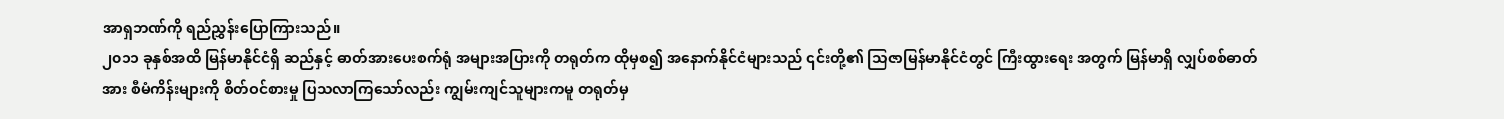အာရှဘဏ်ကို ရည်ညွှန်းပြောကြားသည်။
၂၀၁၁ ခုနှစ်အထိ မြန်မာနိုင်ငံရှိ ဆည်နှင့် ဓာတ်အားပေးစက်ရုံ အများအပြားကို တရုတ်က ထိုမှစ၍ အနောက်နိုင်ငံများသည် ၎င်းတို့၏ သြဇာမြန်မာနိုင်ငံတွင် ကြီးထွားရေး အတွက် မြန်မာရှိ လျှပ်စစ်ဓာတ်အား စီမံကိန်းများကို စိတ်ဝင်စားမှု ပြသလာကြသော်လည်း ကျွမ်းကျင်သူများကမူ တရုတ်မှ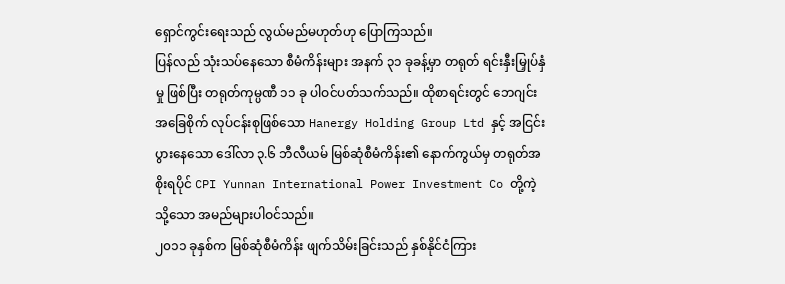ရှောင်ကွင်းရေးသည် လွယ်မည်မဟုတ်ဟု ပြောကြသည်။
ပြန်လည် သုံးသပ်နေသော စီမံကိန်းများ အနက် ၃၁ ခုခန့်မှာ တရုတ် ရင်းနှီးမြှုပ်နှံမှု ဖြစ်ပြီး တရုတ်ကုမ္ပဏီ ၁၁ ခု ပါဝင်ပတ်သက်သည်။ ထိုစာရင်းတွင် ဘေဂျင်းအခြေစိုက် လုပ်ငန်းစုဖြစ်သော Hanergy Holding Group Ltd နှင့် အငြင်းပွားနေသော ဒေါ်လာ ၃.၆ ဘီလီယမ် မြစ်ဆုံစီမံကိန်း၏ နောက်ကွယ်မှ တရုတ်အစိုးရပိုင် CPI Yunnan International Power Investment Co တို့ကဲ့သို့သော အမည်များပါဝင်သည်။
၂၀၁၁ ခုနှစ်က မြစ်ဆုံစီမံကိန်း ဖျက်သိမ်းခြင်းသည် နှစ်နိုင်ငံကြား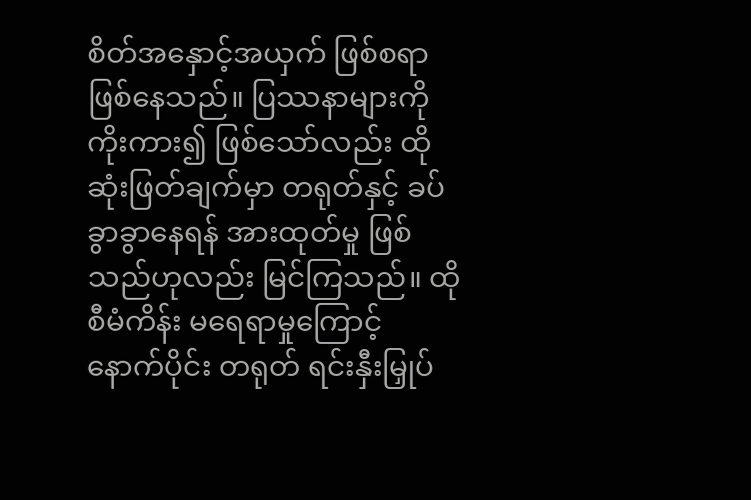စိတ်အနှောင့်အယှက် ဖြစ်စရာဖြစ်နေသည်။ ပြဿနာများကို ကိုးကား၍ ဖြစ်သော်လည်း ထိုဆုံးဖြတ်ချက်မှာ တရုတ်နှင့် ခပ်ခွာခွာနေရန် အားထုတ်မှု ဖြစ်သည်ဟုလည်း မြင်ကြသည်။ ထိုစီမံကိန်း မရေရာမှုကြောင့် နောက်ပိုင်း တရုတ် ရင်းနှီးမြှုပ်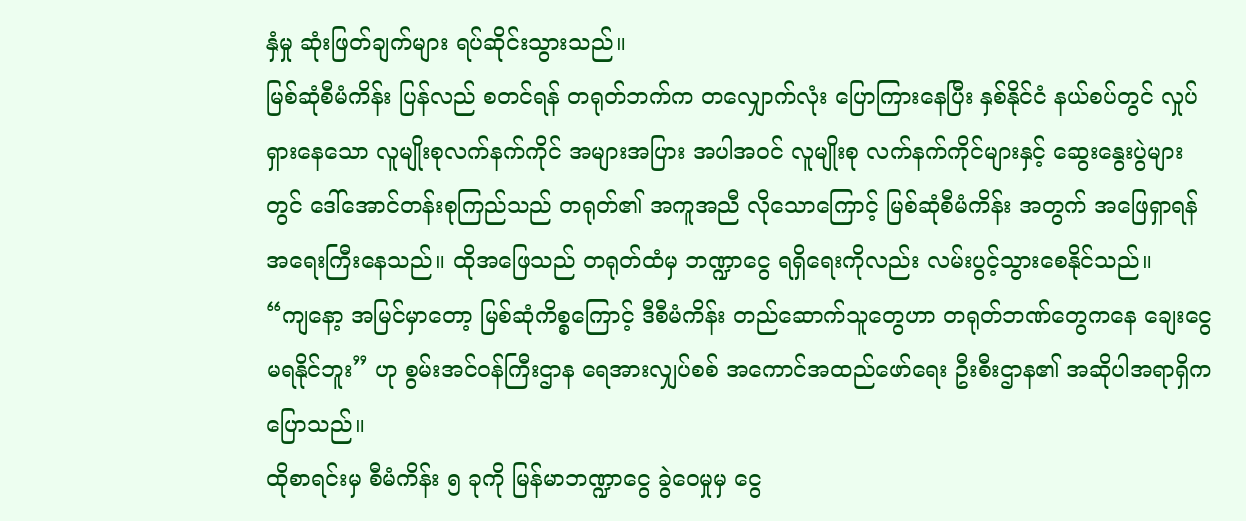နှံမှု ဆုံးဖြတ်ချက်များ ရပ်ဆိုင်းသွားသည်။
မြစ်ဆုံစီမံကိန်း ပြန်လည် စတင်ရန် တရုတ်ဘက်က တလျှောက်လုံး ပြောကြားနေပြီး နှစ်နိုင်ငံ နယ်စပ်တွင် လှုပ်ရှားနေသော လူမျိုးစုလက်နက်ကိုင် အများအပြား အပါအဝင် လူမျိုးစု လက်နက်ကိုင်များနှင့် ဆွေးနွေးပွဲများတွင် ဒေါ်အောင်တန်းစုကြည်သည် တရုတ်၏ အကူအညီ လိုသောကြောင့် မြစ်ဆုံစီမံကိန်း အတွက် အဖြေရှာရန် အရေးကြီးနေသည်။ ထိုအဖြေသည် တရုတ်ထံမှ ဘဏ္ဍာငွေ ရရှိရေးကိုလည်း လမ်းပွင့်သွားစေနိုင်သည်။
“ကျနော့ အမြင်မှာတော့ မြစ်ဆုံကိစ္စကြောင့် ဒီစီမံကိန်း တည်ဆောက်သူတွေဟာ တရုတ်ဘဏ်တွေကနေ ချေးငွေ မရနိုင်ဘူး” ဟု စွမ်းအင်ဝန်ကြီးဌာန ရေအားလျှပ်စစ် အကောင်အထည်ဖော်ရေး ဦးစီးဌာန၏ အဆိုပါအရာရှိက ပြောသည်။
ထိုစာရင်းမှ စီမံကိန်း ၅ ခုကို မြန်မာဘဏ္ဍာငွေ ခွဲဝေမှုမှ ငွေ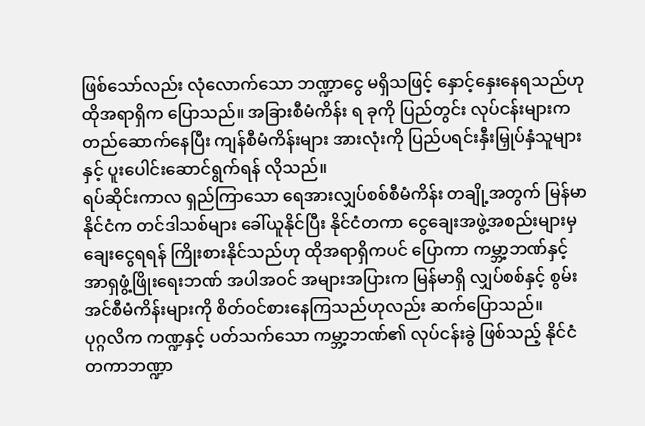ဖြစ်သော်လည်း လုံလောက်သော ဘဏ္ဍာငွေ မရှိသဖြင့် နှောင့်နှေးနေရသည်ဟု ထိုအရာရှိက ပြောသည်။ အခြားစီမံကိန်း ရ ခုကို ပြည်တွင်း လုပ်ငန်းများက တည်ဆောက်နေပြီး ကျန်စီမံကိန်းများ အားလုံးကို ပြည်ပရင်းနှီးမြှုပ်နှံသူများနှင့် ပူးပေါင်းဆောင်ရွက်ရန် လိုသည်။
ရပ်ဆိုင်းကာလ ရှည်ကြာသော ရေအားလျှပ်စစ်စီမံကိန်း တချို့အတွက် မြန်မာနိုင်ငံက တင်ဒါသစ်များ ခေါ်ယူနိုင်ပြီး နိုင်ငံတကာ ငွေချေးအဖွဲ့အစည်းများမှ ချေးငွေရရန် ကြိုးစားနိုင်သည်ဟု ထိုအရာရှိကပင် ပြောကာ ကမ္ဘာ့ဘဏ်နှင့် အာရှဖွံ့ဖြိုးရေးဘဏ် အပါအဝင် အများအပြားက မြန်မာရှိ လျှပ်စစ်နှင့် စွမ်းအင်စီမံကိန်းများကို စိတ်ဝင်စားနေကြသည်ဟုလည်း ဆက်ပြောသည်။
ပုဂ္ဂလိက ကဏ္ဍနှင့် ပတ်သက်သော ကမ္ဘာ့ဘဏ်၏ လုပ်ငန်းခွဲ ဖြစ်သည့် နိုင်ငံတကာဘဏ္ဍာ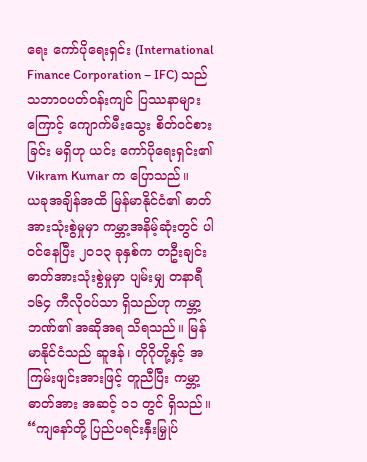ရေး ကော်ပိုရေးရှင်း (International Finance Corporation – IFC) သည် သဘာဝပတ်ဝန်းကျင် ပြဿနာများကြောင့် ကျောက်မီးသွေး စိတ်ဝင်စားခြင်း မရှိဟု ယင်း ကော်ပိုရေးရှင်း၏ Vikram Kumar က ပြောသည်။
ယခုအချိန်အထိ မြန်မာနိုင်ငံ၏ ဓာတ်အားသုံးစွဲမှုမှာ ကမ္ဘာ့အနိမ့်ဆုံးတွင် ပါဝင်နေပြီး ၂၀၁၃ ခုနှစ်က တဦးချင်း ဓာတ်အားသုံးစွဲမှုမှာ ပျမ်းမျှ တနာရီ ၁၆၄ ကီလိုဝပ်သာ ရှိသည်ဟု ကမ္ဘာ့ဘဏ်၏ အဆိုအရ သိရသည်။ မြန်မာနိုင်ငံသည် ဆူဒန်၊ တိုဂိုတို့နှင့် အကြမ်းဖျင်းအားဖြင့် တူညီပြီး ကမ္ဘာ့ဓာတ်အား အဆင့် ၁၁ တွင် ရှိသည်။
“ကျနော်တို့ ပြည်ပရင်းနှီးမြှုပ်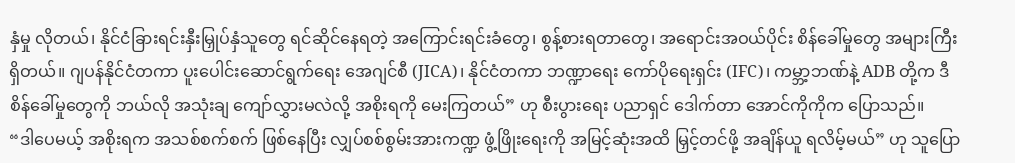နှံမှု လိုတယ်၊ နိုင်ငံခြားရင်းနှီးမြှုပ်နှံသူတွေ ရင်ဆိုင်နေရတဲ့ အကြောင်းရင်းခံတွေ၊ စွန့်စားရတာတွေ၊ အရောင်းအဝယ်ပိုင်း စိန်ခေါ်မှုတွေ အများကြီး ရှိတယ်။ ဂျပန်နိုင်ငံတကာ ပူးပေါင်းဆောင်ရွက်ရေး အေဂျင်စီ (JICA)၊ နိုင်ငံတကာ ဘဏ္ဍာရေး ကော်ပိုရေးရှင်း (IFC)၊ ကမ္ဘာ့ဘဏ်နဲ့ ADB တို့က ဒီစိန်ခေါ်မှုတွေကို ဘယ်လို အသုံးချ ကျော်လွှားမလဲလို့ အစိုးရကို မေးကြတယ်” ဟု စီးပွားရေး ပညာရှင် ဒေါက်တာ အောင်ကိုကိုက ပြောသည်။
“ဒါပေမယ့် အစိုးရက အသစ်စက်စက် ဖြစ်နေပြီး လျှပ်စစ်စွမ်းအားကဏ္ဍ ဖွံ့ဖြိုးရေးကို အမြင့်ဆုံးအထိ မြှင့်တင်ဖို့ အချိန်ယူ ရလိမ့်မယ်” ဟု သူပြော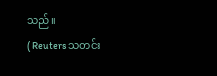သည်။
( Reuters သတင်း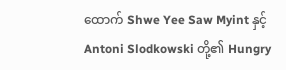ထောက် Shwe Yee Saw Myint နှင့် Antoni Slodkowski တို့၏ Hungry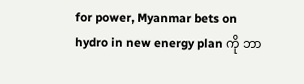for power, Myanmar bets on hydro in new energy plan ကို ဘာ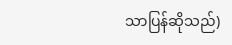သာပြန်ဆိုသည်)